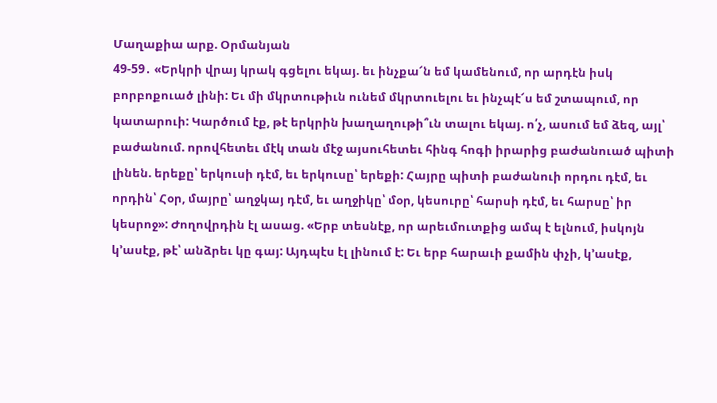Մաղաքիա արք. Օրմանյան
49-59․ «Երկրի վրայ կրակ գցելու եկայ. եւ ինչքա՜ն եմ կամենում, որ արդէն իսկ բորբոքուած լինի: Եւ մի մկրտութիւն ունեմ մկրտուելու եւ ինչպէ՜ս եմ շտապում, որ կատարուի: Կարծում էք, թէ երկրին խաղաղութի՞ւն տալու եկայ. ո՛չ, ասում եմ ձեզ, այլ՝ բաժանում. որովհետեւ մէկ տան մէջ այսուհետեւ հինգ հոգի իրարից բաժանուած պիտի լինեն. երեքը՝ երկուսի դէմ, եւ երկուսը՝ երեքի: Հայրը պիտի բաժանուի որդու դէմ, եւ որդին՝ Հօր, մայրը՝ աղջկայ դէմ, եւ աղջիկը՝ մօր, կեսուրը՝ հարսի դէմ, եւ հարսը՝ իր կեսրոջ»: Ժողովրդին էլ ասաց. «Երբ տեսնէք, որ արեւմուտքից ամպ է ելնում, իսկոյն կ՚ասէք, թէ՝ անձրեւ կը գայ: Այդպէս էլ լինում է: Եւ երբ հարաւի քամին փչի, կ՚ասէք,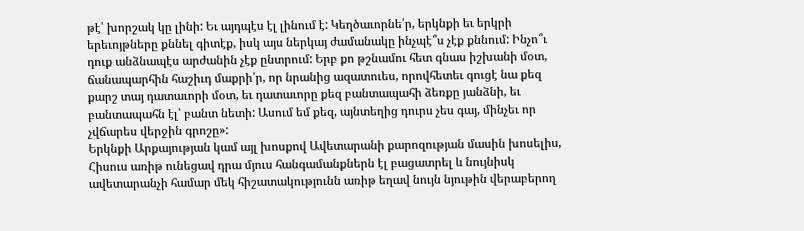թէ՝ խորշակ կը լինի: Եւ այդպէս էլ լինում է: Կեղծաւորնե՛ր, երկնքի եւ երկրի երեւոյթները քննել գիտէք, իսկ այս ներկայ ժամանակը ինչպէ՞ս չէք քննում: Ինչո՞ւ դուք անձնապէս արժանին չէք ընտրում: Երբ քո թշնամու հետ գնաս իշխանի մօտ, ճանապարհին հաշիւդ մաքրի՛ր, որ նրանից ազատուես, որովհետեւ գուցէ նա քեզ քարշ տայ դատաւորի մօտ, եւ դատաւորը քեզ բանտապահի ձեռքը յանձնի, եւ բանտապահն էլ՝ բանտ նետի: Ասում եմ քեզ, այնտեղից դուրս չես գայ, մինչեւ որ չվճարես վերջին գրոշը»:
Երկնքի Արքայության կամ այլ խոսքով Ավետարանի քարոզության մասին խոսելիս, Հիսուս առիթ ունեցավ դրա մյուս հանգամանքներն էլ բացատրել և նույնիսկ ավետարանչի համար մեկ հիշատակությունն առիթ եղավ նույն նյութին վերաբերող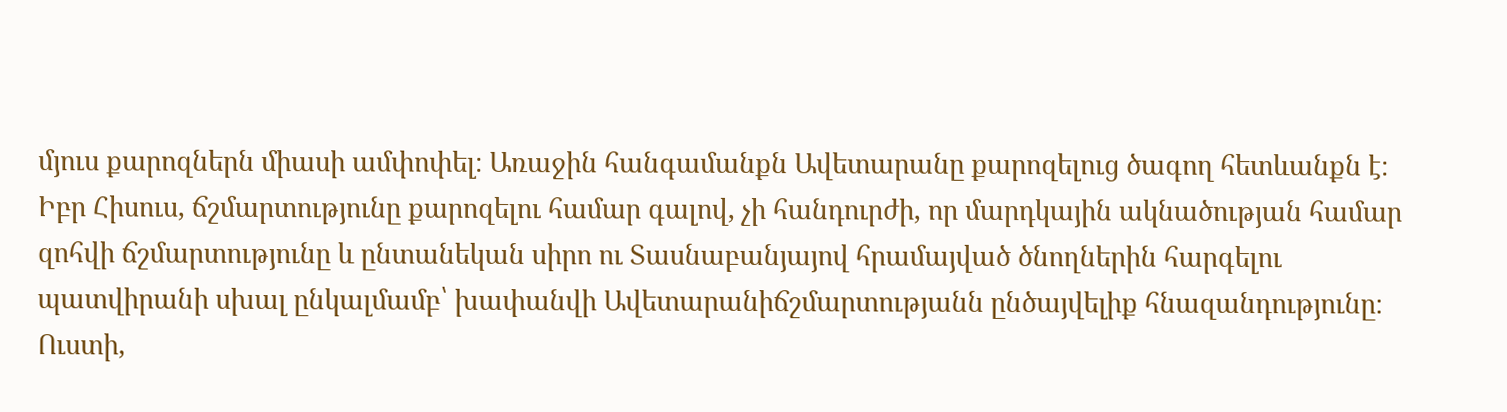մյուս քարոզներն միասի ամփոփել։ Առաջին հանգամանքն Ավետարանը քարոզելուց ծագող հետևանքն է։ Իբր Հիսուս, ճշմարտությունը քարոզելու համար գալով, չի հանդուրժի, որ մարդկային ակնածության համար զոհվի ճշմարտությունը և ընտանեկան սիրո ու Տասնաբանյայով հրամայված ծնողներին հարգելու պատվիրանի սխալ ընկալմամբ՝ խափանվի Ավետարանիճշմարտությանն ընծայվելիք հնազանդությունը։
Ուստի,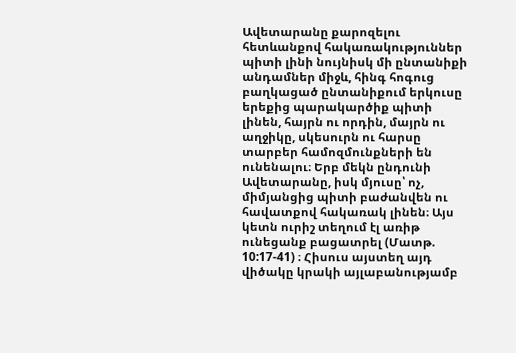Ավետարանը քարոզելու հետևանքով հակառակություններ պիտի լինի նույնիսկ մի ընտանիքի անդամներ միջև, հինգ հոգուց բաղկացած ընտանիքում երկուսը երեքից պարակարծիք պիտի լինեն, հայրն ու որդին, մայրն ու աղջիկը, սկեսուրն ու հարսը տարբեր համոզմունքների են ունենալու։ Երբ մեկն ընդունի Ավետարանը, իսկ մյուսը՝ ոչ, միմյանցից պիտի բաժանվեն ու հավատքով հակառակ լինեն։ Այս կետն ուրիշ տեղում էլ առիթ ունեցանք բացատրել (Մատթ. 10:17-41) ։ Հիսուս այստեղ այդ վիծակը կրակի այլաբանությամբ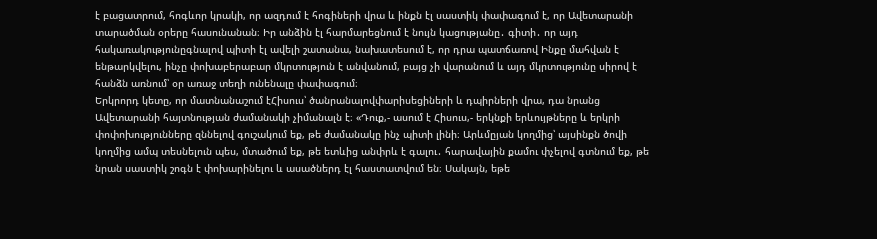է բացատրում, հոգևոր կրակի, որ ազդում է հոգիների վրա և ինքն էլ սաստիկ փափագում է, որ Ավետարանի տարածման օրերը հասունանան։ Իր անձին էլ հարմարեցնում է նույն կացությանը․ գիտի․ որ այդ հակառակությունըգնալով պիտի էլ ավելի շատանա, նախատեսում է, որ դրա պատճառով Ինքը մահվան է ենթարկվելու, ինչը փոխաբերաբար մկրտություն է անվանում, բայց չի վարանում և այդ մկրտությունը սիրով է հանձն առնում՝ օր առաջ տեղի ունենալը փափագում։
Երկրորդ կետը, որ մատնանաշում էՀիսուս՝ ծանրանալովփարիսեցիների և դպիրների վրա, դա նրանց Ավետարանի հայտնության ժամանակի չիմանալն է։ «Դուք,- ասում է Հիսուս,- երկնքի երևույթները և երկրի փոփոխությունները զննելով գուշակում եք, թե ժամանակը ինչ պիտի լինի։ Արևմըյան կողմից՝ այսինքն ծովի կողմից ամպ տեսնելուն պես, մտածում եք, թե ետևից անփրև է գալու․ հարավային քամու փչելով գտնում եք, թե նրան սաստիկ շոգն է փոխարինելու և ասածներդ էլ հաստատվում են։ Սակայն, եթե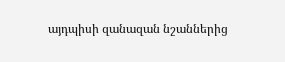այդպիսի զանազան նշաններից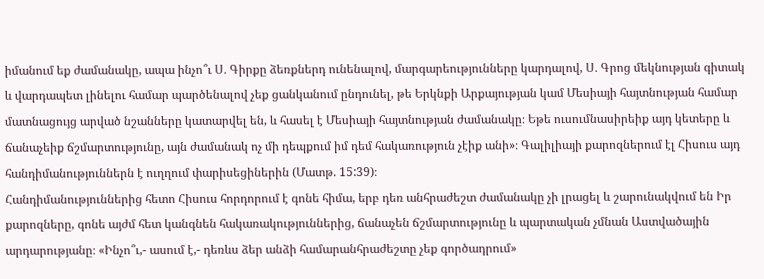իմանում եք ժամանակը, ապա ինչո՞ւ Ս․ Գիրքը ձեռքներդ ունենալով, մարգարեությունները կարդալով, Ս․ Գրոց մեկնության գիտակ և վարդապետ լինելու համար պարծենալով չեք ցանկանում ընդունել, թե Երկնքի Արքայության կամ Մեսիայի հայտնության համար մատնացույց արված նշանները կատարվել են, և հասել է Մեսիայի հայտնության ժամանակը։ Եթե ուսումնասիրեիք այդ կետերը և ճանաչեիք ճշմարտությունը, այն ժամանակ ոչ մի դեպքում իմ դեմ հակառություն չէիք անի»։ Գալիլիայի քարոզներում էլ Հիսուս այդ հանդիմանություններն է ուղղում փարիսեցիներին (Մատթ. 15:39)։
Հանդիմանություններից հետո Հիսուս հորդորում է գոնե հիմա, երբ դեռ անհրաժեշտ ժամանակը չի լրացել և շարունակվում են Իր քարոզները, գոնե այժմ հետ կանգնեն հակառակություններից, ճանաչեն ճշմարտությունը և պարտական չմնան Աստվածային արդարությանը։ «Ինչո՞ւ,- ասում է,- դեռևս ձեր անձի համարանհրաժեշտը չեք գործադրում»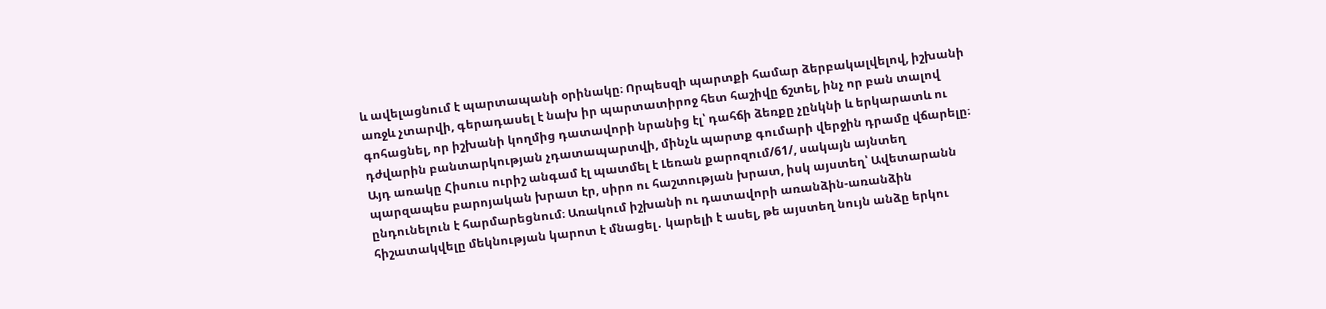և ավելացնում է պարտապանի օրինակը։ Որպեսզի պարտքի համար ձերբակալվելով, իշխանի առջև չտարվի, գերադասել է նախ իր պարտատիրոջ հետ հաշիվը ճշտել, ինչ որ բան տալով գոհացնել, որ իշխանի կողմից դատավորի նրանից էլ՝ դահճի ձեռքը չընկնի և երկարատև ու դժվարին բանտարկության չդատապարտվի, մինչև պարտք գումարի վերջին դրամը վճարելը։ Այդ առակը Հիսուս ուրիշ անգամ էլ պատմել է Լեռան քարոզում/61/, սակայն այնտեղ պարզապես բարոյական խրատ էր, սիրո ու հաշտության խրատ, իսկ այստեղ՝ Ավետարանն ընդունելուն է հարմարեցնում։ Առակում իշխանի ու դատավորի առանձին-առանձին հիշատակվելը մեկնության կարոտ է մնացել․ կարելի է ասել, թե այստեղ նույն անձը երկու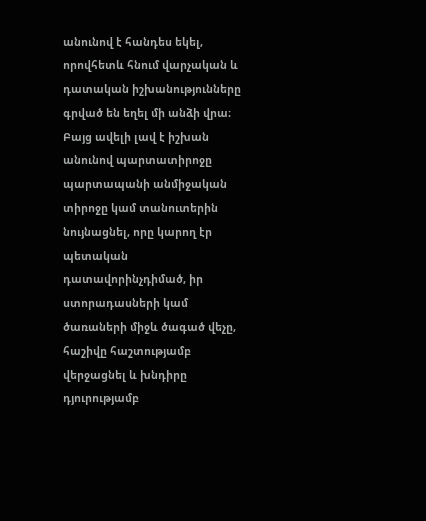անունով է հանդես եկել, որովհետև հնում վարչական և դատական իշխանությունները գրված են եղել մի անձի վրա։ Բայց ավելի լավ է իշխան անունով պարտատիրոջը պարտապանի անմիջական տիրոջը կամ տանուտերին նույնացնել, որը կարող էր պետական դատավորինչդիմած, իր ստորադասների կամ ծառաների միջև ծագած վեչը, հաշիվը հաշտությամբ վերջացնել և խնդիրը դյուրությամբ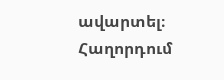ավարտել։
Հաղորդում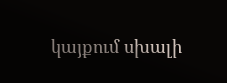կայքում սխալի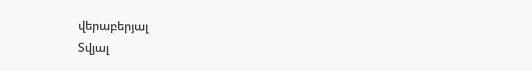վերաբերյալ
Տվյալ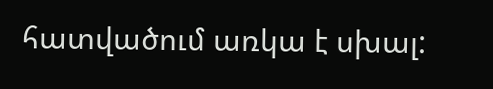հատվածում առկա է սխալ: